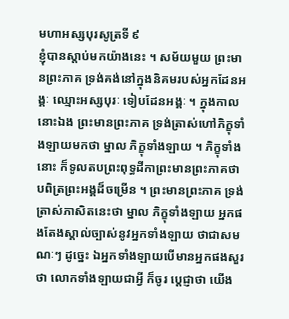មហាអស្សបុរសូត្រទី ៩
ខ្ញុំបានស្តាប់មកយ៉ាងនេះ ។ សម័យមួយ ព្រះមានព្រះភាគ ទ្រង់គង់នៅក្នុងនិគមរបស់អ្នកដែនអង្គៈ ឈ្មោះអស្សបុរៈ ទៀបដែនអង្គៈ ។ ក្នុងកាលនោះឯង ព្រះមានព្រះភាគ ទ្រង់ត្រាស់ហៅភិក្ខុទាំងឡាយមកថា ម្នាល ភិក្ខុទាំងឡាយ ។ ភិក្ខុទាំងនោះ ក៏ទូលតបព្រះពុទ្ធដីកាព្រះមានព្រះភាគថា បពិត្រព្រះអង្គដ៏ចម្រើន ។ ព្រះមានព្រះភាគ ទ្រង់ត្រាស់ភាសិតនេះថា ម្នាល ភិក្ខុទាំងឡាយ អ្នកផងតែងស្គាល់ច្បាស់នូវអ្នកទាំងឡាយ ថាជាសមណៈៗ ដូច្នេះ ឯអ្នកទាំងឡាយបើមានអ្នកផងសួរថា លោកទាំងឡាយជាអ្វី ក៏ចូរ ប្តេជ្ញាថា យើង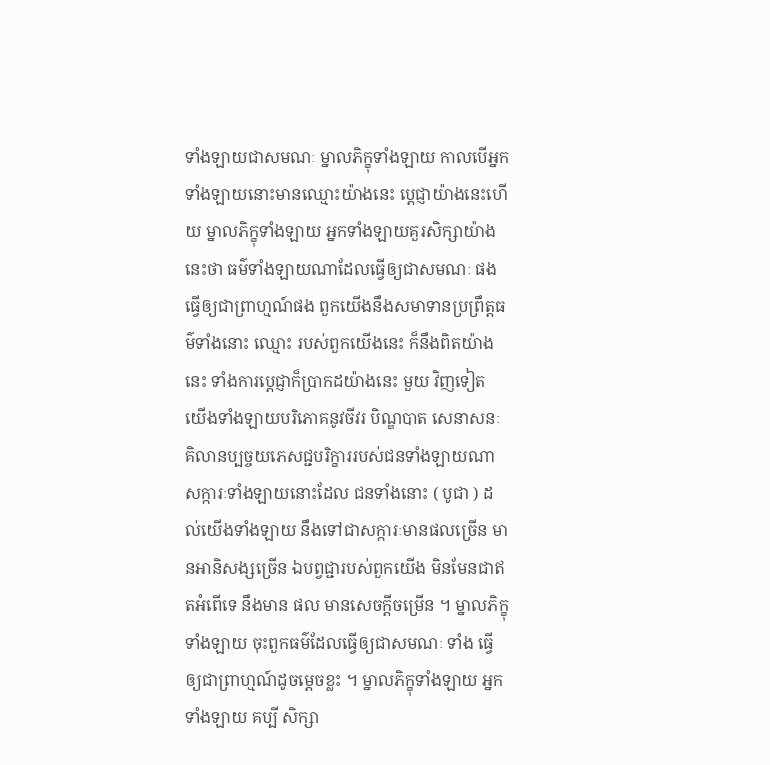ទាំងឡាយជាសមណៈ ម្នាលភិក្ខុទាំងឡាយ កាលបើអ្នកទាំងឡាយនោះមានឈ្មោះយ៉ាងនេះ ប្តេជ្ញាយ៉ាងនេះហើយ ម្នាលភិក្ខុទាំងឡាយ អ្នកទាំងឡាយគួរសិក្សាយ៉ាងនេះថា ធម៌ទាំងឡាយណាដែលធ្វើឲ្យជាសមណៈ ផង ធ្វើឲ្យជាព្រាហ្មណ៍ផង ពួកយើងនឹងសមាទានប្រព្រឹត្តធម៌ទាំងនោះ ឈ្មោះ របស់ពួកយើងនេះ ក៏នឹងពិតយ៉ាងនេះ ទាំងការប្តេជ្ញាក៏ប្រាកដយ៉ាងនេះ មួយ វិញទៀត យើងទាំងឡាយបរិភោគនូវចីវរ បិណ្ឌបាត សេនាសនៈ គិលានប្បច្ចយភេសជ្ជបរិក្ខាររបស់ជនទាំងឡាយណា សក្ការៈទាំងឡាយនោះដែល ជនទាំងនោះ ( បូជា ) ដល់យើងទាំងឡាយ នឹងទៅជាសក្ការៈមានផលច្រើន មានអានិសង្សច្រើន ឯបព្វជ្ជារបស់ពួកយើង មិនមែនជាឥតអំពើទេ នឹងមាន ផល មានសេចក្តីចម្រើន ។ ម្នាលភិក្ខុទាំងឡាយ ចុះពួកធម៌ដែលធ្វើឲ្យជាសមណៈ ទាំង ធ្វើឲ្យជាព្រាហ្មណ៍ដូចម្តេចខ្លះ ។ ម្នាលភិក្ខុទាំងឡាយ អ្នកទាំងឡាយ គប្បី សិក្សា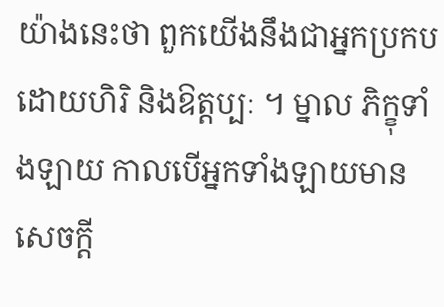យ៉ាងនេះថា ពួកយើងនឹងជាអ្នកប្រកបដោយហិរិ និងឱត្តប្បៈ ។ ម្នាល ភិក្ខុទាំងឡាយ កាលបើអ្នកទាំងឡាយមានសេចក្តី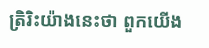ត្រិរិះយ៉ាងនេះថា ពួកយើង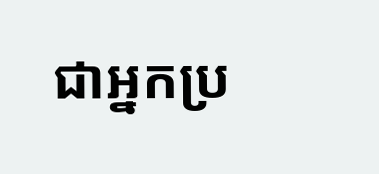ជាអ្នកប្រ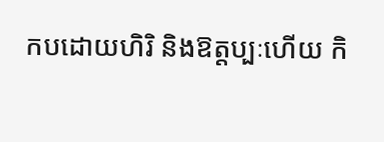កបដោយហិរិ និងឱត្តប្បៈហើយ កិ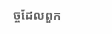ច្ចដែលពួក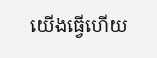យើងធ្វើហើយ